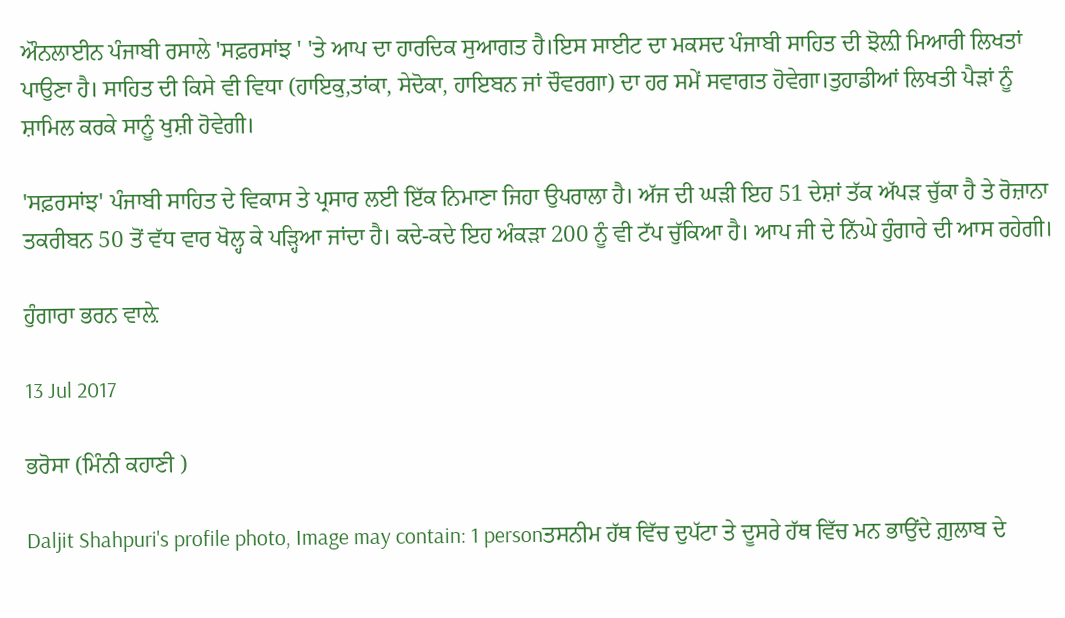ਔਨਲਾਈਨ ਪੰਜਾਬੀ ਰਸਾਲੇ 'ਸਫ਼ਰਸਾਂਝ ' 'ਤੇ ਆਪ ਦਾ ਹਾਰਦਿਕ ਸੁਆਗਤ ਹੈ।ਇਸ ਸਾਈਟ ਦਾ ਮਕਸਦ ਪੰਜਾਬੀ ਸਾਹਿਤ ਦੀ ਝੋਲ਼ੀ ਮਿਆਰੀ ਲਿਖਤਾਂ ਪਾਉਣਾ ਹੈ। ਸਾਹਿਤ ਦੀ ਕਿਸੇ ਵੀ ਵਿਧਾ (ਹਾਇਕੁ,ਤਾਂਕਾ, ਸੇਦੋਕਾ, ਹਾਇਬਨ ਜਾਂ ਚੌਵਰਗਾ) ਦਾ ਹਰ ਸਮੇਂ ਸਵਾਗਤ ਹੋਵੇਗਾ।ਤੁਹਾਡੀਆਂ ਲਿਖਤੀ ਪੈੜਾਂ ਨੂੰ ਸ਼ਾਮਿਲ ਕਰਕੇ ਸਾਨੂੰ ਖੁਸ਼ੀ ਹੋਵੇਗੀ।

'ਸਫ਼ਰਸਾਂਝ' ਪੰਜਾਬੀ ਸਾਹਿਤ ਦੇ ਵਿਕਾਸ ਤੇ ਪ੍ਰਸਾਰ ਲਈ ਇੱਕ ਨਿਮਾਣਾ ਜਿਹਾ ਉਪਰਾਲਾ ਹੈ। ਅੱਜ ਦੀ ਘੜੀ ਇਹ 51 ਦੇਸ਼ਾਂ ਤੱਕ ਅੱਪੜ ਚੁੱਕਾ ਹੈ ਤੇ ਰੋਜ਼ਾਨਾ ਤਕਰੀਬਨ 50 ਤੋਂ ਵੱਧ ਵਾਰ ਖੋਲ੍ਹ ਕੇ ਪੜ੍ਹਿਆ ਜਾਂਦਾ ਹੈ। ਕਦੇ-ਕਦੇ ਇਹ ਅੰਕੜਾ 200 ਨੂੰ ਵੀ ਟੱਪ ਚੁੱਕਿਆ ਹੈ। ਆਪ ਜੀ ਦੇ ਨਿੱਘੇ ਹੁੰਗਾਰੇ ਦੀ ਆਸ ਰਹੇਗੀ।

ਹੁੰਗਾਰਾ ਭਰਨ ਵਾਲ਼ੇ

13 Jul 2017

ਭਰੋਸਾ (ਮਿੰਨੀ ਕਹਾਣੀ )

Daljit Shahpuri's profile photo, Image may contain: 1 personਤਸਨੀਮ ਹੱਥ ਵਿੱਚ ਦੁਪੱਟਾ ਤੇ ਦੂਸਰੇ ਹੱਥ ਵਿੱਚ ਮਨ ਭਾਉਂਦੇ ਗ਼ੁਲਾਬ ਦੇ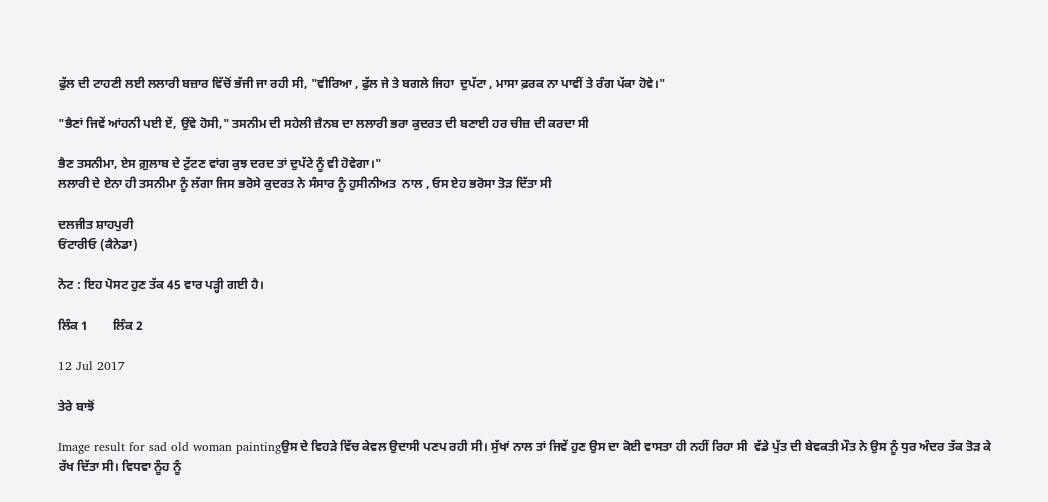ਫੁੱਲ ਦੀ ਟਾਹਣੀ ਲਈ ਲਲਾਰੀ ਬਜ਼ਾਰ ਵਿੱਚੋਂ ਭੱਜੀ ਜਾ ਰਹੀ ਸੀ, "ਵੀਰਿਆ , ਫੁੱਲ ਜੇ ਤੇ ਬਗਲੇ ਜਿਹਾ  ਦੁਪੱਟਾ , ਮਾਸਾ ਫ਼ਰਕ ਨਾ ਪਾਵੀਂ ਤੇ ਰੰਗ ਪੱਕਾ ਹੋਵੇ।"

"ਭੈਣਾਂ ਜਿਵੇਂ ਆਂਹਨੀ ਪਈ ਏਂ, ਉਂਵੇ ਹੋਸੀ," ਤਸਨੀਮ ਦੀ ਸਹੇਲੀ ਜ਼ੈਨਬ ਦਾ ਲਲਾਰੀ ਭਰਾ ਕੁਦਰਤ ਦੀ ਬਣਾਈ ਹਰ ਚੀਜ਼ ਦੀ ਕਰਦਾ ਸੀ

ਭੈਣ ਤਸਨੀਮਾ, ਏਸ ਗ਼ੁਲਾਬ ਦੇ ਟੁੱਟਣ ਵਾਂਗ ਕੁਝ ਦਰਦ ਤਾਂ ਦੁਪੱਟੇ ਨੂੰ ਵੀ ਹੋਵੇਗਾ।"
ਲਲਾਰੀ ਦੇ ਏਨਾ ਹੀ ਤਸਨੀਮਾ ਨੂੰ ਲੱਗਾ ਜਿਸ ਭਰੋਸੇ ਕੁਦਰਤ ਨੇ ਸੰਸਾਰ ਨੂੰ ਹੁਸੀਨੀਅਤ  ਨਾਲ , ਓਸ ਏਹ ਭਰੋਸਾ ਤੋੜ ਦਿੱਤਾ ਸੀ

ਦਲਜੀਤ ਸ਼ਾਹਪੁਰੀ
ਓਂਟਾਰੀਓ (ਕੈਨੇਡਾ)

ਨੋਟ : ਇਹ ਪੋਸਟ ਹੁਣ ਤੱਕ 45 ਵਾਰ ਪੜ੍ਹੀ ਗਈ ਹੈ।

ਲਿੰਕ 1        ਲਿੰਕ 2

12 Jul 2017

ਤੇਰੇ ਬਾਝੋਂ

Image result for sad old woman paintingਉਸ ਦੇ ਵਿਹੜੇ ਵਿੱਚ ਕੇਵਲ ਉਦਾਸੀ ਪਣਪ ਰਹੀ ਸੀ। ਸੁੱਖਾਂ ਨਾਲ ਤਾਂ ਜਿਵੇਂ ਹੁਣ ਉਸ ਦਾ ਕੋਈ ਵਾਸਤਾ ਹੀ ਨਹੀਂ ਰਿਹਾ ਸੀ  ਵੱਡੇ ਪੁੱਤ ਦੀ ਬੇਵਕਤੀ ਮੌਤ ਨੇ ਉਸ ਨੂੰ ਧੁਰ ਅੰਦਰ ਤੱਕ ਤੋੜ ਕੇ ਰੱਖ ਦਿੱਤਾ ਸੀ। ਵਿਧਵਾ ਨੂੰਹ ਨੂੰ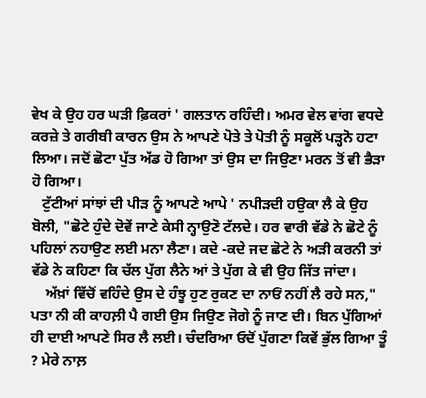ਵੇਖ ਕੇ ਉਹ ਹਰ ਘੜੀ ਫ਼ਿਕਰਾਂ ' ਗਲਤਾਨ ਰਹਿੰਦੀ। ਅਮਰ ਵੇਲ ਵਾਂਗ ਵਧਦੇ ਕਰਜ਼ੇ ਤੇ ਗਰੀਬੀ ਕਾਰਨ ਉਸ ਨੇ ਆਪਣੇ ਪੋਤੇ ਤੇ ਪੋਤੀ ਨੂੰ ਸਕੂਲੋਂ ਪੜ੍ਹਨੋ ਹਟਾ ਲਿਆ। ਜਦੋਂ ਛੋਟਾ ਪੁੱਤ ਅੱਡ ਹੋ ਗਿਆ ਤਾਂ ਉਸ ਦਾ ਜਿਉਣਾ ਮਰਨ ਤੋਂ ਵੀ ਭੈੜਾ ਹੋ ਗਿਆ।
   ਟੁੱਟੀਆਂ ਸਾਂਝਾਂ ਦੀ ਪੀੜ ਨੂੰ ਆਪਣੇ ਆਪੇ ' ਨਪੀੜਦੀ ਹਉਕਾ ਲੈ ਕੇ ਉਹ ਬੋਲੀ, "ਛੋਟੇ ਹੁੰਦੇ ਦੋਵੇਂ ਜਾਣੇ ਕੇਸੀ ਨ੍ਹਾਉਣੋ ਟੱਲਦੇ। ਹਰ ਵਾਰੀ ਵੱਡੇ ਨੇ ਛੋਟੇ ਨੂੰ ਪਹਿਲਾਂ ਨਹਾਉਣ ਲਈ ਮਨਾ ਲੈਣਾ। ਕਦੇ -ਕਦੇ ਜਦ ਛੋਟੇ ਨੇ ਅੜੀ ਕਰਨੀ ਤਾਂ ਵੱਡੇ ਨੇ ਕਹਿਣਾ ਕਿ ਚੱਲ ਪੁੱਗ ਲੈਨੇ ਆਂ ਤੇ ਪੁੱਗ ਕੇ ਵੀ ਉਹ ਜਿੱਤ ਜਾਂਦਾ।
    ਅੱਖ਼ਾਂ ਵਿੱਚੋਂ ਵਹਿੰਦੇ ਉਸ ਦੇ ਹੰਝੂ ਹੁਣ ਰੁਕਣ ਦਾ ਨਾਓਂ ਨਹੀਂ ਲੈ ਰਹੇ ਸਨ," ਪਤਾ ਨੀ ਕੀ ਕਾਹਲ਼ੀ ਪੈ ਗਈ ਉਸ ਜਿਉਣ ਜੋਗੇ ਨੂੰ ਜਾਣ ਦੀ। ਬਿਨ ਪੁੱਗਿਆਂ ਹੀ ਦਾਈ ਆਪਣੇ ਸਿਰ ਲੈ ਲਈ। ਚੰਦਰਿਆ ਓਦੋਂ ਪੁੱਗਣਾ ਕਿਵੇਂ ਭੁੱਲ ਗਿਆ ਤੂੰ ? ਮੇਰੇ ਨਾਲ਼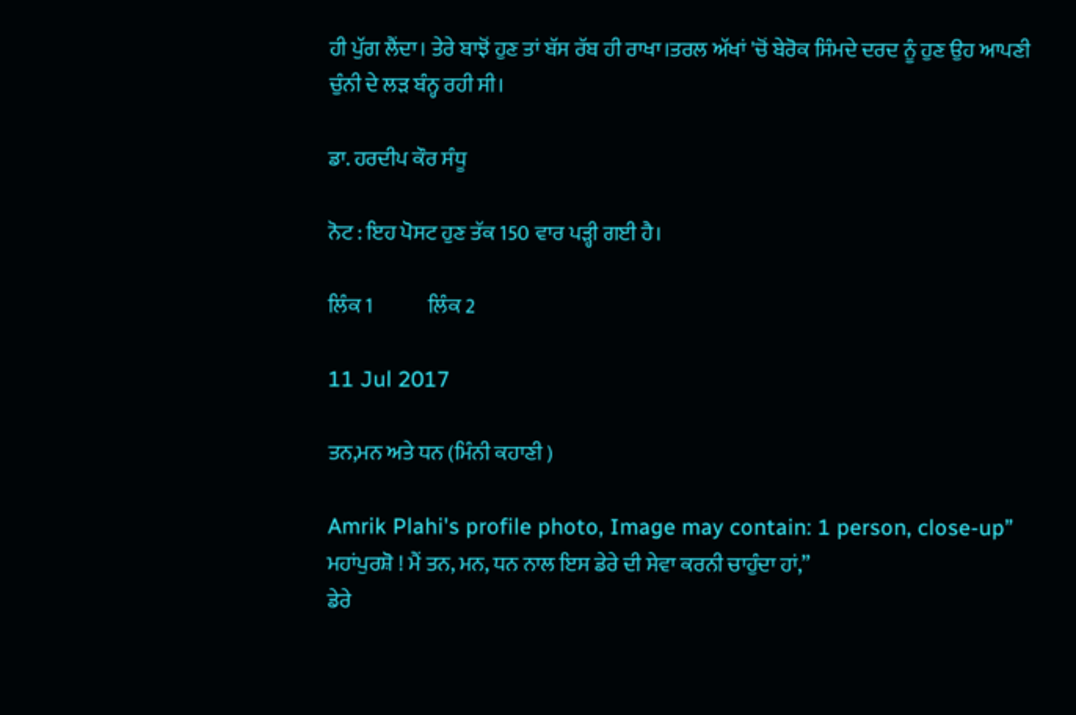ਹੀ ਪੁੱਗ ਲੈਂਦਾ। ਤੇਰੇ ਬਾਝੋਂ ਹੁਣ ਤਾਂ ਬੱਸ ਰੱਬ ਹੀ ਰਾਖਾ।ਤਰਲ ਅੱਖਾਂ 'ਚੋਂ ਬੇਰੋਕ ਸਿੰਮਦੇ ਦਰਦ ਨੂੰ ਹੁਣ ਉਹ ਆਪਣੀ ਚੁੰਨੀ ਦੇ ਲੜ ਬੰਨ੍ਹ ਰਹੀ ਸੀ।

ਡਾ. ਹਰਦੀਪ ਕੌਰ ਸੰਧੂ

ਨੋਟ : ਇਹ ਪੋਸਟ ਹੁਣ ਤੱਕ 150 ਵਾਰ ਪੜ੍ਹੀ ਗਈ ਹੈ।

ਲਿੰਕ 1             ਲਿੰਕ 2

11 Jul 2017

ਤਨ,ਮਨ ਅਤੇ ਧਨ (ਮਿੰਨੀ ਕਹਾਣੀ )

Amrik Plahi's profile photo, Image may contain: 1 person, close-up” ਮਹਾਂਪੁਰਸ਼ੋ ! ਮੈਂ ਤਨ, ਮਨ, ਧਨ ਨਾਲ ਇਸ ਡੇਰੇ ਦੀ ਸੇਵਾ ਕਰਨੀ ਚਾਹੁੰਦਾ ਹਾਂ,”
ਡੇਰੇ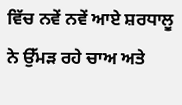ਵਿੱਚ ਨਵੇਂ ਨਵੇਂ ਆਏ ਸ਼ਰਧਾਲੂ ਨੇ ਉੱਮੜ ਰਹੇ ਚਾਅ ਅਤੇ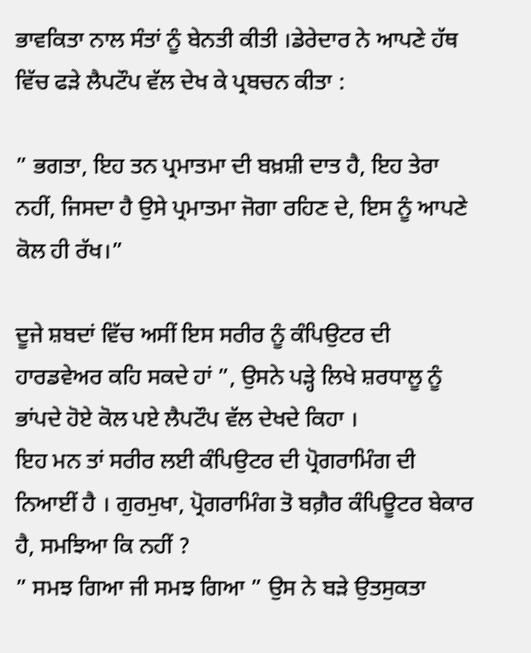ਭਾਵਕਿਤਾ ਨਾਲ ਸੰਤਾਂ ਨੂੰ ਬੇਨਤੀ ਕੀਤੀ ।ਡੇਰੇਦਾਰ ਨੇ ਆਪਣੇ ਹੱਥ ਵਿੱਚ ਫੜੇ ਲੈਪਟੌਪ ਵੱਲ ਦੇਖ ਕੇ ਪ੍ਰਬਚਨ ਕੀਤਾ :

” ਭਗਤਾ, ਇਹ ਤਨ ਪ੍ਰਮਾਤਮਾ ਦੀ ਬਖ਼ਸ਼ੀ ਦਾਤ ਹੈ, ਇਹ ਤੇਰਾ ਨਹੀਂ, ਜਿਸਦਾ ਹੈ ਉਸੇ ਪ੍ਰਮਾਤਮਾ ਜੋਗਾ ਰਹਿਣ ਦੇ, ਇਸ ਨੂੰ ਆਪਣੇ ਕੋਲ ਹੀ ਰੱਖ।”

ਦੂਜੇ ਸ਼ਬਦਾਂ ਵਿੱਚ ਅਸੀਂ ਇਸ ਸਰੀਰ ਨੂੰ ਕੰਪਿਉਟਰ ਦੀ ਹਾਰਡਵੇਅਰ ਕਹਿ ਸਕਦੇ ਹਾਂ ”, ਉਸਨੇ ਪੜ੍ਹੇ ਲਿਖੇ ਸ਼ਰਧਾਲੂ ਨੂੰ ਭਾਂਪਦੇ ਹੋਏ ਕੋਲ ਪਏ ਲੈਪਟੌਪ ਵੱਲ ਦੇਖਦੇ ਕਿਹਾ ।
ਇਹ ਮਨ ਤਾਂ ਸਰੀਰ ਲਈ ਕੰਪਿਉਟਰ ਦੀ ਪ੍ਰੋਗਰਾਮਿੰਗ ਦੀ ਨਿਆਈਂ ਹੈ । ਗੁਰਮੁਖਾ, ਪ੍ਰੋਗਰਾਮਿੰਗ ਤੋ ਬਗ਼ੈਰ ਕੰਪਿਊਟਰ ਬੇਕਾਰ ਹੈ, ਸਮਝਿਆ ਕਿ ਨਹੀਂ ?
” ਸਮਝ ਗਿਆ ਜੀ ਸਮਝ ਗਿਆ ” ਉਸ ਨੇ ਬੜੇ ਉਤਸੁਕਤਾ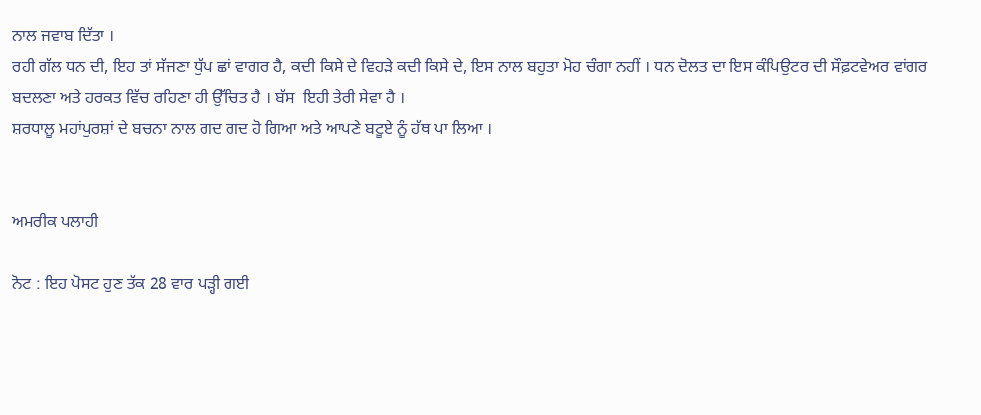ਨਾਲ ਜਵਾਬ ਦਿੱਤਾ ।
ਰਹੀ ਗੱਲ ਧਨ ਦੀ, ਇਹ ਤਾਂ ਸੱਜਣਾ ਧੁੱਪ ਛਾਂ ਵਾਗਰ ਹੈ, ਕਦੀ ਕਿਸੇ ਦੇ ਵਿਹੜੇ ਕਦੀ ਕਿਸੇ ਦੇ, ਇਸ ਨਾਲ ਬਹੁਤਾ ਮੋਹ ਚੰਗਾ ਨਹੀਂ । ਧਨ ਦੋਲਤ ਦਾ ਇਸ ਕੰਪਿਉਟਰ ਦੀ ਸੌਫ਼ਟਵੇਅਰ ਵਾਂਗਰ ਬਦਲਣਾ ਅਤੇ ਹਰਕਤ ਵਿੱਚ ਰਹਿਣਾ ਹੀ ਉੱਚਿਤ ਹੈ । ਬੱਸ  ਇਹੀ ਤੇਰੀ ਸੇਵਾ ਹੈ ।
ਸ਼ਰਧਾਲੂ ਮਹਾਂਪੁਰਸ਼ਾਂ ਦੇ ਬਚਨਾ ਨਾਲ ਗਦ ਗਦ ਹੋ ਗਿਆ ਅਤੇ ਆਪਣੇ ਬਟੂਏ ਨੂੰ ਹੱਥ ਪਾ ਲਿਆ ।


ਅਮਰੀਕ ਪਲਾਹੀ

ਨੋਟ : ਇਹ ਪੋਸਟ ਹੁਣ ਤੱਕ 28 ਵਾਰ ਪੜ੍ਹੀ ਗਈ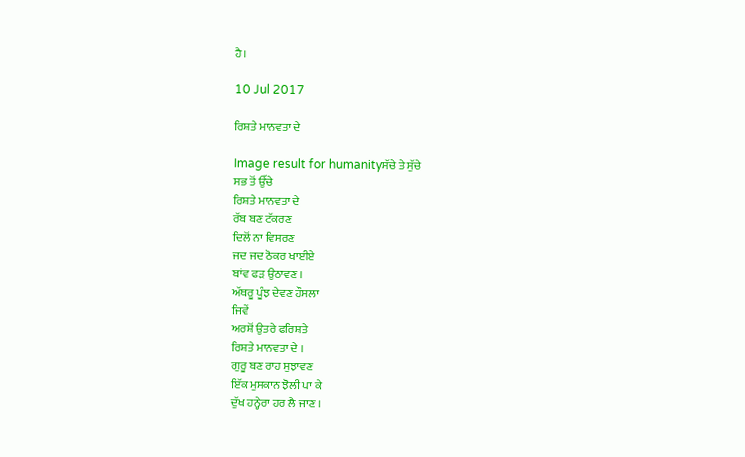ਹੈ।

10 Jul 2017

ਰਿਸ਼ਤੇ ਮਾਨਵਤਾ ਦੇ

Image result for humanityਸੱਚੇ ਤੇ ਸੁੱਚੇ
ਸਭ ਤੋਂ ਉੱਚੇ
ਰਿਸ਼ਤੇ ਮਾਨਵਤਾ ਦੇ
ਰੱਬ ਬਣ ਟੱਕਰਣ
ਦਿਲੋਂ ਨਾ ਵਿਸਰਣ
ਜਦ ਜਦ ਠੋਕਰ ਖਾਈਏ
ਬਾਂਵ ਫੜ ਉਠਾਵਣ ।
ਅੱਥਰੂ ਪੂੰਝ ਦੇਵਣ ਹੌਸਲਾ
ਜਿਵੇਂ
ਅਰਸ਼ੋਂ ਉਤਰੇ ਫਰਿਸ਼ਤੇ
ਰਿਸ਼ਤੇ ਮਾਨਵਤਾ ਦੇ ।
ਗੁਰੂ ਬਣ ਰਾਹ ਸੁਝਾਵਣ
ਇੱਕ ਮੁਸਕਾਨ ਝੋਲੀ ਪਾ ਕੇ
ਦੁੱਖ ਹਨ੍ਹੇਰਾ ਹਰ ਲੈ ਜਾਣ ।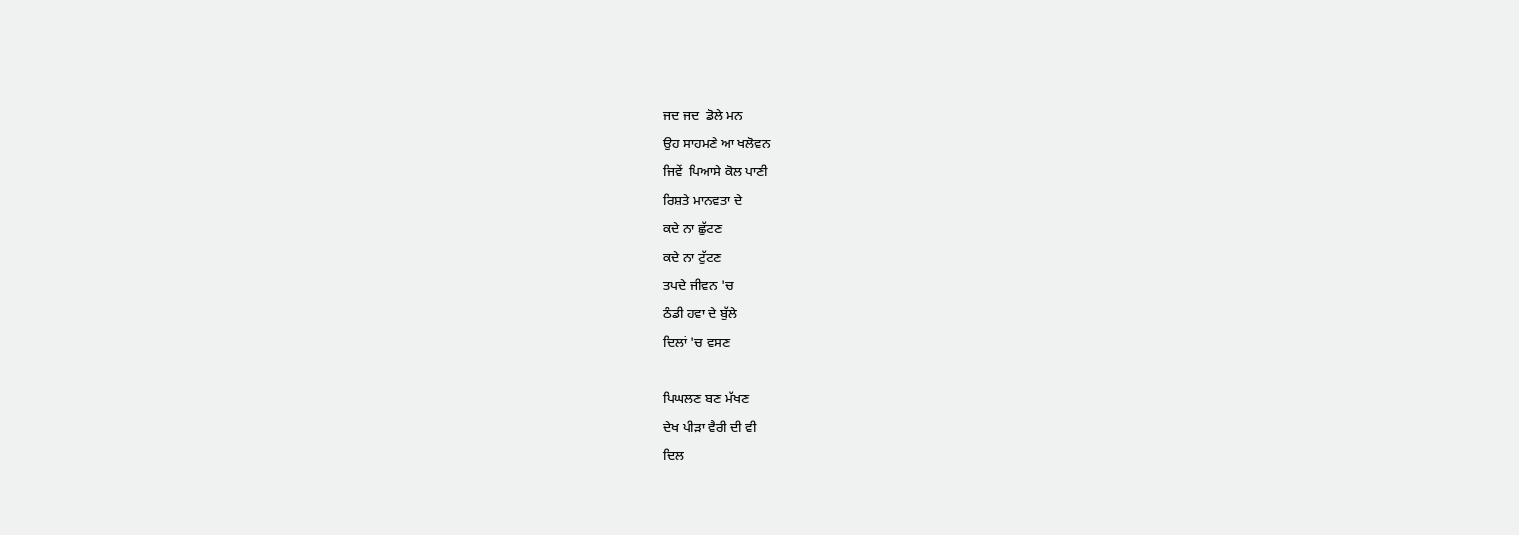ਜਦ ਜਦ  ਡੋਲੇ ਮਨ
ਉਹ ਸਾਹਮਣੇ ਆ ਖਲੋਵਨ
ਜਿਵੇਂ  ਪਿਆਸੇ ਕੋਲ ਪਾਣੀ
ਰਿਸ਼ਤੇ ਮਾਨਵਤਾ ਦੇ
ਕਦੇ ਨਾ ਛੁੱਟਣ
ਕਦੇ ਨਾ ਟੁੱਟਣ
ਤਪਦੇ ਜੀਵਨ 'ਚ
ਠੰਡੀ ਹਵਾ ਦੇ ਬੁੱਲੇ
ਦਿਲਾਂ 'ਚ ਵਸਣ

ਪਿਘਲਣ ਬਣ ਮੱਖਣ
ਦੇਖ ਪੀੜਾ ਵੈਰੀ ਦੀ ਵੀ
ਦਿਲ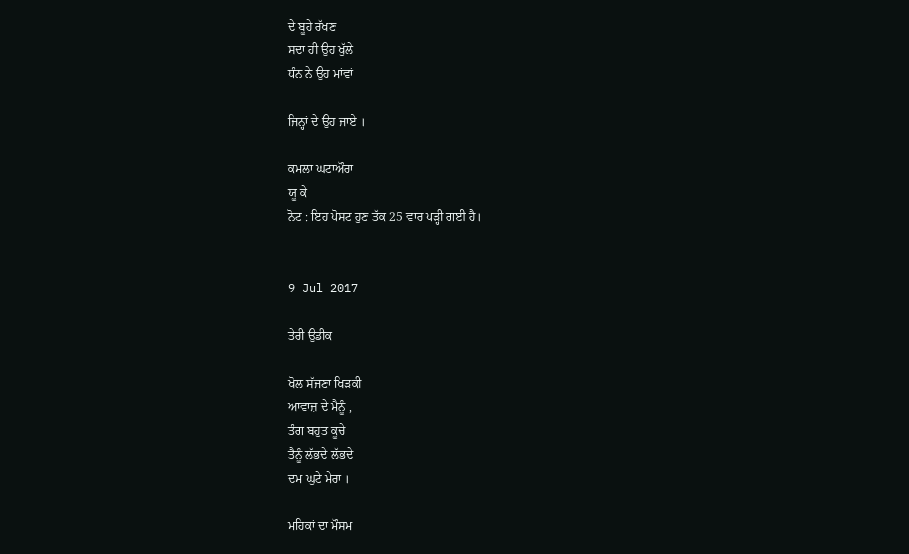ਦੇ ਬੂਹੇ ਰੱਖਣ
ਸਦਾ ਹੀ ਉਹ ਖੁੱਲੇ
ਧੰਨ ਨੇ ਉਹ ਮਾਂਵਾਂ

ਜਿਨ੍ਹਾਂ ਦੇ ਉਹ ਜਾਏ ।

ਕਮਲਾ ਘਟਾਔਰਾ
ਯੂ ਕੇ
ਨੋਟ : ਇਹ ਪੋਸਟ ਹੁਣ ਤੱਕ 25 ਵਾਰ ਪੜ੍ਹੀ ਗਈ ਹੈ।


9 Jul 2017

ਤੇਰੀ ਉਡੀਕ

ਖੋਲ ਸੱਜਣਾ ਖਿੜਕੀ
ਆਵਾਜ਼ ਦੇ ਮੈਨੂੰ ,
ਤੰਗ ਬਹੁਤ ਕੂਚੇ
ਤੈਨੂੰ ਲੱਭਦੇ ਲੱਭਦੇ
ਦਮ ਘੁਟੇ ਮੇਰਾ ।

ਮਹਿਕਾਂ ਦਾ ਮੌਸਮ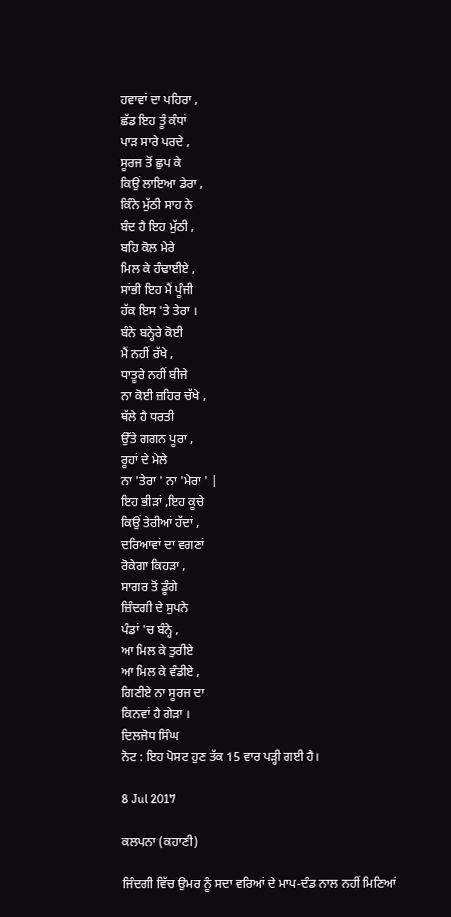ਹਵਾਵਾਂ ਦਾ ਪਹਿਰਾ ,
ਛੱਡ ਇਹ ਤੂੰ ਕੰਧਾਂ
ਪਾੜ ਸਾਰੇ ਪਰਦੇ ,
ਸੂਰਜ ਤੋਂ ਛੁਪ ਕੇ
ਕਿਉਂ ਲਾਇਆ ਡੇਰਾ ,
ਕਿੰਨੇ ਮੁੱਠੀ ਸਾਹ ਨੇ
ਬੰਦ ਹੈ ਇਹ ਮੁੱਠੀ ,
ਬਹਿ ਕੋਲ ਮੇਰੇ
ਮਿਲ ਕੇ ਹੰਢਾਈਏ ,
ਸਾਂਭੀ ਇਹ ਮੈਂ ਪੂੰਜੀ
ਹੱਕ ਇਸ 'ਤੇ ਤੇਰਾ ।
ਬੰਨੇ ਬਨ੍ਹੇਰੇ ਕੋਈ
ਮੈਂ ਨਹੀਂ ਰੱਖੇ ,
ਧਾਤੂਰੇ ਨਹੀਂ ਬੀਜੇ
ਨਾ ਕੋਈ ਜ਼ਹਿਰ ਚੱਖੇ ,
ਥੱਲੇ ਹੈ ਧਰਤੀ
ਉੱਤੇ ਗਗਨ ਪੂਰਾ ,
ਰੂਹਾਂ ਦੇ ਮੇਲੇ
ਨਾ 'ਤੇਰਾ ' ਨਾ 'ਮੇਰਾ ' |
ਇਹ ਭੀੜਾਂ ,ਇਹ ਕੂਚੇ
ਕਿਉਂ ਤੇਰੀਆਂ ਹੱਦਾਂ ,
ਦਰਿਆਵਾਂ ਦਾ ਵਗਣਾਂ
ਰੋਕੇਗਾ ਕਿਹੜਾ ,
ਸਾਗਰ ਤੋਂ ਡੂੰਗੇ
ਜ਼ਿੰਦਗੀ ਦੇ ਸੁਪਨੇ
ਪੰਡਾਂ 'ਚ ਬੰਨ੍ਹੇ ,
ਆ ਮਿਲ ਕੇ ਤੁਰੀਏ
ਆ ਮਿਲ ਕੇ ਵੰਡੀਏ ,
ਗਿਣੀਏ ਨਾ ਸੂਰਜ ਦਾ
ਕਿਨਵਾਂ ਹੈ ਗੇੜਾ ।
ਦਿਲਜੋਧ ਸਿੰਘ
ਨੋਟ : ਇਹ ਪੋਸਟ ਹੁਣ ਤੱਕ 15 ਵਾਰ ਪੜ੍ਹੀ ਗਈ ਹੈ।

8 Jul 2017

ਕਲਪਨਾ (ਕਹਾਣੀ)

ਜਿੰਦਗੀ ਵਿੱਚ ਉਮਰ ਨੂੰ ਸਦਾ ਵਰਿਆਂ ਦੇ ਮਾਪ-ਦੰਡ ਨਾਲ ਨਹੀਂ ਮਿਣਿਆਂ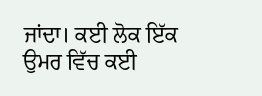ਜਾਂਦਾ। ਕਈ ਲੋਕ ਇੱਕ ਉਮਰ ਵਿੱਚ ਕਈ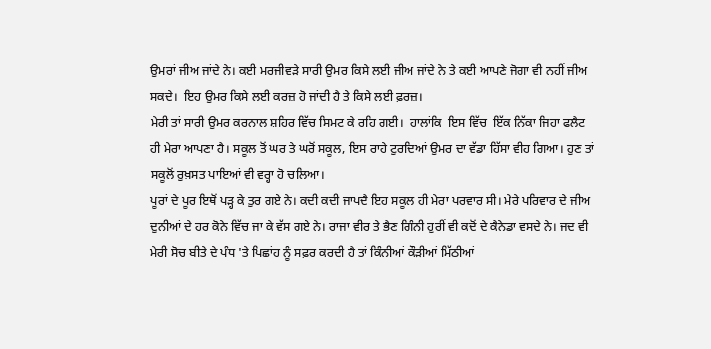ਉਮਰਾਂ ਜੀਅ ਜਾਂਦੇ ਨੇ। ਕਈ ਮਰਜੀਵੜੇ ਸਾਰੀ ਉਮਰ ਕਿਸੇ ਲਈ ਜੀਅ ਜਾਂਦੇ ਨੇ ਤੇ ਕਈ ਆਪਣੇ ਜੋਗਾ ਵੀ ਨਹੀਂ ਜੀਅ ਸਕਦੇ।  ਇਹ ਉਮਰ ਕਿਸੇ ਲਈ ਕਰਜ਼ ਹੋ ਜਾਂਦੀ ਹੈ ਤੇ ਕਿਸੇ ਲਈ ਫ਼ਰਜ਼।
ਮੇਰੀ ਤਾਂ ਸਾਰੀ ਉਮਰ ਕਰਨਾਲ ਸ਼ਹਿਰ ਵਿੱਚ ਸਿਮਟ ਕੇ ਰਹਿ ਗਈ।  ਹਾਲਾਂਕਿ  ਇਸ ਵਿੱਚ  ਇੱਕ ਨਿੱਕਾ ਜਿਹਾ ਫਲੈਟ ਹੀ ਮੇਰਾ ਆਪਣਾ ਹੈ। ਸਕੂਲ ਤੋਂ ਘਰ ਤੇ ਘਰੋਂ ਸਕੂਲ, ਇਸ ਰਾਹੇ ਟੁਰਦਿਆਂ ਉਮਰ ਦਾ ਵੱਡਾ ਹਿੱਸਾ ਵੀਹ ਗਿਆ। ਹੁਣ ਤਾਂ ਸਕੂਲੋਂ ਰੁਖ਼ਸਤ ਪਾਇਆਂ ਵੀ ਵਰ੍ਹਾ ਹੋ ਚਲਿਆ।
ਪੂਰਾਂ ਦੇ ਪੂਰ ਇਥੋਂ ਪੜ੍ਹ ਕੇ ਤੁਰ ਗਏ ਨੇ। ਕਦੀ ਕਦੀ ਜਾਪਦੈ ਇਹ ਸਕੂਲ ਹੀ ਮੇਰਾ ਪਰਵਾਰ ਸੀ। ਮੇਰੇ ਪਰਿਵਾਰ ਦੇ ਜੀਅ ਦੁਨੀਆਂ ਦੇ ਹਰ ਕੋਨੇ ਵਿੱਚ ਜਾ ਕੇ ਵੱਸ ਗਏ ਨੇ। ਰਾਜਾ ਵੀਰ ਤੇ ਭੈਣ ਗਿੰਨੀ ਹੁਰੀਂ ਵੀ ਕਦੋਂ ਦੇ ਕੈਨੇਡਾ ਵਸਦੇ ਨੇ। ਜਦ ਵੀ ਮੇਰੀ ਸੋਚ ਬੀਤੇ ਦੇ ਪੰਧ 'ਤੇ ਪਿਛਾਂਹ ਨੂੰ ਸਫ਼ਰ ਕਰਦੀ ਹੈ ਤਾਂ ਕਿੰਨੀਆਂ ਕੌੜੀਆਂ ਮਿੱਠੀਆਂ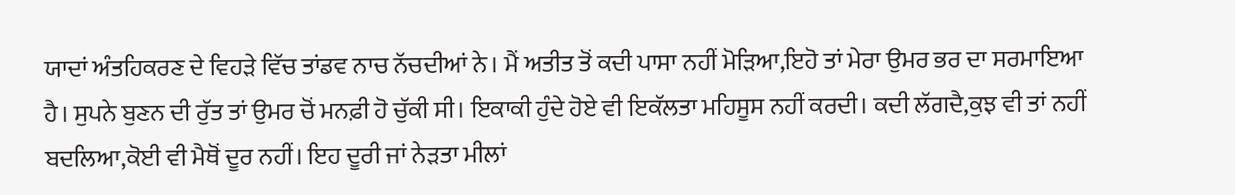ਯਾਦਾਂ ਅੰਤਹਿਕਰਣ ਦੇ ਵਿਹੜੇ ਵਿੱਚ ਤਾਂਡਵ ਨਾਚ ਨੱਚਦੀਆਂ ਨੇ। ਮੈਂ ਅਤੀਤ ਤੋਂ ਕਦੀ ਪਾਸਾ ਨਹੀਂ ਮੋੜਿਆ,ਇਹੋ ਤਾਂ ਮੇਰਾ ਉਮਰ ਭਰ ਦਾ ਸਰਮਾਇਆ ਹੈ। ਸੁਪਨੇ ਬੁਣਨ ਦੀ ਰੁੱਤ ਤਾਂ ਉਮਰ ਚੋਂ ਮਨਫ਼ੀ ਹੋ ਚੁੱਕੀ ਸੀ। ਇਕਾਕੀ ਹੁੰਦੇ ਹੋਏ ਵੀ ਇਕੱਲਤਾ ਮਹਿਸੂਸ ਨਹੀਂ ਕਰਦੀ। ਕਦੀ ਲੱਗਦੈ,ਕੁਝ ਵੀ ਤਾਂ ਨਹੀਂ ਬਦਲਿਆ,ਕੋਈ ਵੀ ਮੈਥੋਂ ਦੂਰ ਨਹੀਂ। ਇਹ ਦੂਰੀ ਜਾਂ ਨੇੜਤਾ ਮੀਲਾਂ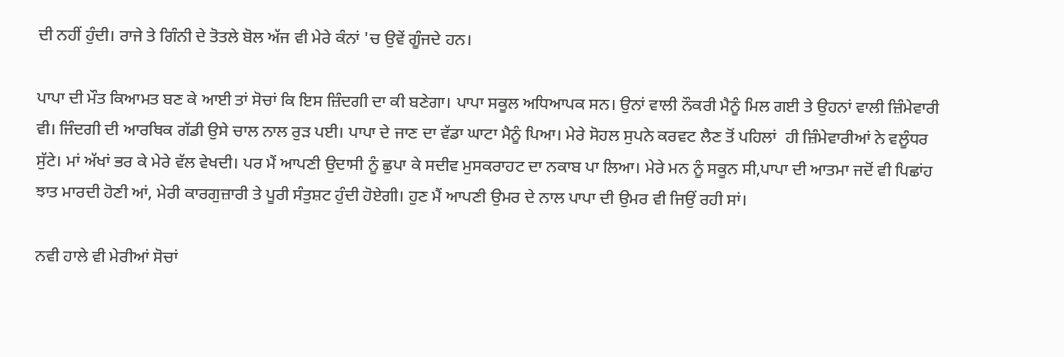ਦੀ ਨਹੀਂ ਹੁੰਦੀ। ਰਾਜੇ ਤੇ ਗਿੰਨੀ ਦੇ ਤੋਤਲੇ ਬੋਲ ਅੱਜ ਵੀ ਮੇਰੇ ਕੰਨਾਂ 'ਚ ਉਵੇਂ ਗੂੰਜਦੇ ਹਨ।

ਪਾਪਾ ਦੀ ਮੌਤ ਕਿਆਮਤ ਬਣ ਕੇ ਆਈ ਤਾਂ ਸੋਚਾਂ ਕਿ ਇਸ ਜ਼ਿੰਦਗੀ ਦਾ ਕੀ ਬਣੇਗਾ। ਪਾਪਾ ਸਕੂਲ ਅਧਿਆਪਕ ਸਨ। ਉਨਾਂ ਵਾਲੀ ਨੌਕਰੀ ਮੈਨੂੰ ਮਿਲ ਗਈ ਤੇ ਉਹਨਾਂ ਵਾਲੀ ਜ਼ਿੰਮੇਵਾਰੀ ਵੀ। ਜਿੰਦਗੀ ਦੀ ਆਰਥਿਕ ਗੱਡੀ ਉਸੇ ਚਾਲ ਨਾਲ ਰੁੜ ਪਈ। ਪਾਪਾ ਦੇ ਜਾਣ ਦਾ ਵੱਡਾ ਘਾਟਾ ਮੈਨੂੰ ਪਿਆ। ਮੇਰੇ ਸੋਹਲ ਸੁਪਨੇ ਕਰਵਟ ਲੈਣ ਤੋਂ ਪਹਿਲਾਂ  ਹੀ ਜ਼ਿੰਮੇਵਾਰੀਆਂ ਨੇ ਵਲੂੰਧਰ  ਸੁੱਟੇ। ਮਾਂ ਅੱਖਾਂ ਭਰ ਕੇ ਮੇਰੇ ਵੱਲ ਵੇਖਦੀ। ਪਰ ਮੈਂ ਆਪਣੀ ਉਦਾਸੀ ਨੂੰ ਛੁਪਾ ਕੇ ਸਦੀਵ ਮੁਸਕਰਾਹਟ ਦਾ ਨਕਾਬ ਪਾ ਲਿਆ। ਮੇਰੇ ਮਨ ਨੂੰ ਸਕੂਨ ਸੀ,ਪਾਪਾ ਦੀ ਆਤਮਾ ਜਦੋਂ ਵੀ ਪਿਛਾਂਹ ਝਾਤ ਮਾਰਦੀ ਹੋਣੀ ਆਂ, ਮੇਰੀ ਕਾਰਗੁਜ਼ਾਰੀ ਤੇ ਪੂਰੀ ਸੰਤੁਸ਼ਟ ਹੁੰਦੀ ਹੋਏਗੀ। ਹੁਣ ਮੈਂ ਆਪਣੀ ਉਮਰ ਦੇ ਨਾਲ ਪਾਪਾ ਦੀ ਉਮਰ ਵੀ ਜਿਉਂ ਰਹੀ ਸਾਂ।

ਨਵੀ ਹਾਲੇ ਵੀ ਮੇਰੀਆਂ ਸੋਚਾਂ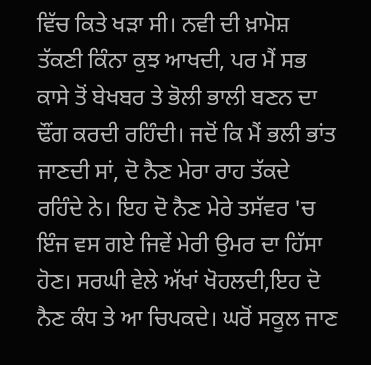ਵਿੱਚ ਕਿਤੇ ਖੜਾ ਸੀ। ਨਵੀ ਦੀ ਖ਼ਾਮੋਸ਼ ਤੱਕਣੀ ਕਿੰਨਾ ਕੁਝ ਆਖਦੀ, ਪਰ ਮੈਂ ਸਭ ਕਾਸੇ ਤੋਂ ਬੇਖਬਰ ਤੇ ਭੋਲੀ ਭਾਲੀ ਬਣਨ ਦਾ ਢੌਂਗ ਕਰਦੀ ਰਹਿੰਦੀ। ਜਦੋਂ ਕਿ ਮੈਂ ਭਲੀ ਭਾਂਤ ਜਾਣਦੀ ਸਾਂ, ਦੋ ਨੈਣ ਮੇਰਾ ਰਾਹ ਤੱਕਦੇ ਰਹਿੰਦੇ ਨੇ। ਇਹ ਦੋ ਨੈਣ ਮੇਰੇ ਤਸੱਵਰ 'ਚ ਇੰਜ ਵਸ ਗਏ ਜਿਵੇਂ ਮੇਰੀ ਉਮਰ ਦਾ ਹਿੱਸਾ ਹੋਣ। ਸਰਘੀ ਵੇਲੇ ਅੱਖਾਂ ਖੋਹਲਦੀ,ਇਹ ਦੋ ਨੈਣ ਕੰਧ ਤੇ ਆ ਚਿਪਕਦੇ। ਘਰੋਂ ਸਕੂਲ ਜਾਣ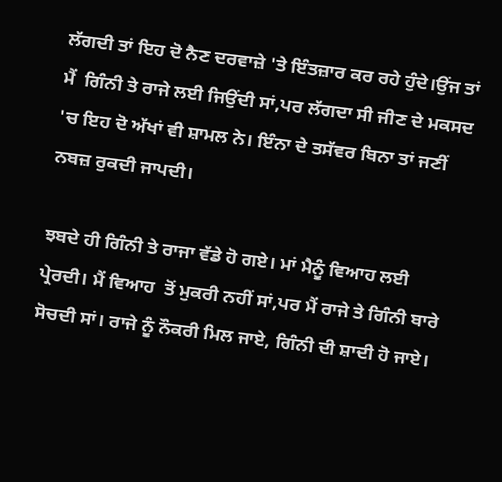ਲੱਗਦੀ ਤਾਂ ਇਹ ਦੋ ਨੈਣ ਦਰਵਾਜ਼ੇ 'ਤੇ ਇੰਤਜ਼ਾਰ ਕਰ ਰਹੇ ਹੁੰਦੇ।ਉਂਜ ਤਾਂ ਮੈਂ  ਗਿੰਨੀ ਤੇ ਰਾਜੇ ਲਈ ਜਿਉਂਦੀ ਸਾਂ,ਪਰ ਲੱਗਦਾ ਸੀ ਜੀਣ ਦੇ ਮਕਸਦ 'ਚ ਇਹ ਦੋ ਅੱਖਾਂ ਵੀ ਸ਼ਾਮਲ ਨੇ। ਇੰਨਾ ਦੇ ਤਸੱਵਰ ਬਿਨਾ ਤਾਂ ਜਣੀਂ ਨਬਜ਼ ਰੁਕਦੀ ਜਾਪਦੀ।

ਝਬਦੇ ਹੀ ਗਿੰਨੀ ਤੇ ਰਾਜਾ ਵੱਡੇ ਹੋ ਗਏ। ਮਾਂ ਮੈਨੂੰ ਵਿਆਹ ਲਈ ਪ੍ਰੇਰਦੀ। ਮੈਂ ਵਿਆਹ  ਤੋਂ ਮੁਕਰੀ ਨਹੀਂ ਸਾਂ,ਪਰ ਮੈਂ ਰਾਜੇ ਤੇ ਗਿੰਨੀ ਬਾਰੇ ਸੋਚਦੀ ਸਾਂ। ਰਾਜੇ ਨੂੰ ਨੌਕਰੀ ਮਿਲ ਜਾਏ, ਗਿੰਨੀ ਦੀ ਸ਼ਾਦੀ ਹੋ ਜਾਏ।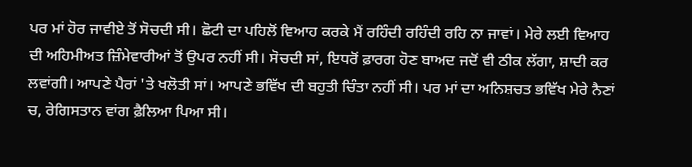ਪਰ ਮਾਂ ਹੋਰ ਜਾਵੀਏ ਤੋਂ ਸੋਚਦੀ ਸੀ। ਛੋਟੀ ਦਾ ਪਹਿਲੋਂ ਵਿਆਹ ਕਰਕੇ ਮੈਂ ਰਹਿੰਦੀ ਰਹਿੰਦੀ ਰਹਿ ਨਾ ਜਾਵਾਂ। ਮੇਰੇ ਲਈ ਵਿਆਹ ਦੀ ਅਹਿਮੀਅਤ ਜ਼ਿੰਮੇਵਾਰੀਆਂ ਤੋਂ ਉਪਰ ਨਹੀਂ ਸੀ। ਸੋਚਦੀ ਸਾਂ, ਇਧਰੋਂ ਫ਼ਾਰਗ ਹੋਣ ਬਾਅਦ ਜਦੋਂ ਵੀ ਠੀਕ ਲੱਗਾ, ਸ਼ਾਦੀ ਕਰ ਲਵਾਂਗੀ। ਆਪਣੇ ਪੈਰਾਂ 'ਤੇ ਖਲੋਤੀ ਸਾਂ। ਆਪਣੇ ਭਵਿੱਖ ਦੀ ਬਹੁਤੀ ਚਿੰਤਾ ਨਹੀਂ ਸੀ। ਪਰ ਮਾਂ ਦਾ ਅਨਿਸ਼ਚਤ ਭਵਿੱਖ ਮੇਰੇ ਨੈਣਾਂ ਚ, ਰੇਗਿਸਤਾਨ ਵਾਂਗ ਫ਼ੈਲਿਆ ਪਿਆ ਸੀ।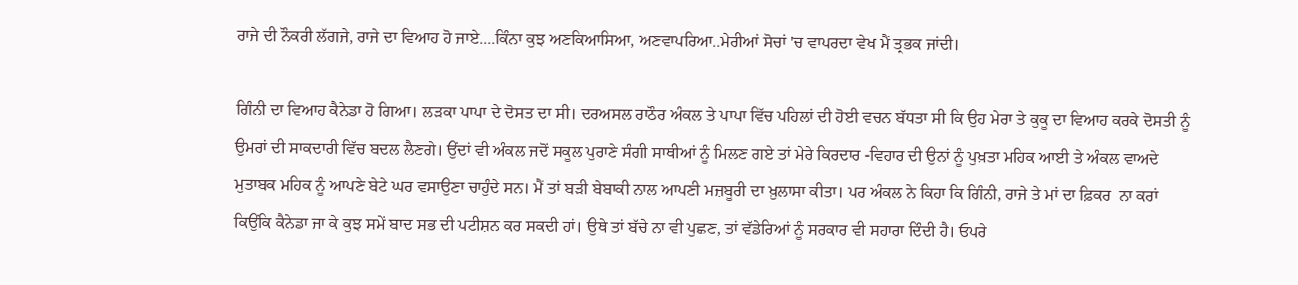ਰਾਜੇ ਦੀ ਨੌਕਰੀ ਲੱਗਜੇ, ਰਾਜੇ ਦਾ ਵਿਆਹ ਹੋ ਜਾਏ....ਕਿੰਨਾ ਕੁਝ ਅਣਕਿਆਸਿਆ, ਅਣਵਾਪਰਿਆ..ਮੇਰੀਆਂ ਸੋਚਾਂ 'ਚ ਵਾਪਰਦਾ ਵੇਖ ਮੈਂ ਤ੍ਰਭਕ ਜਾਂਦੀ।

ਗਿੰਨੀ ਦਾ ਵਿਆਹ ਕੈਨੇਡਾ ਹੋ ਗਿਆ। ਲੜਕਾ ਪਾਪਾ ਦੇ ਦੋਸਤ ਦਾ ਸੀ। ਦਰਅਸਲ ਰਾਠੌਰ ਅੰਕਲ ਤੇ ਪਾਪਾ ਵਿੱਚ ਪਹਿਲਾਂ ਦੀ ਹੋਈ ਵਚਨ ਬੱਧਤਾ ਸੀ ਕਿ ਉਹ ਮੇਰਾ ਤੇ ਕੁਕੂ ਦਾ ਵਿਆਹ ਕਰਕੇ ਦੋਸਤੀ ਨੂੰ ਉਮਰਾਂ ਦੀ ਸਾਕਦਾਰੀ ਵਿੱਚ ਬਦਲ ਲੈਣਗੇ। ਉਂਦਾਂ ਵੀ ਅੰਕਲ ਜਦੋਂ ਸਕੂਲ ਪੁਰਾਣੇ ਸੰਗੀ ਸਾਥੀਆਂ ਨੂੰ ਮਿਲਣ ਗਏ ਤਾਂ ਮੇਰੇ ਕਿਰਦਾਰ -ਵਿਹਾਰ ਦੀ ਉਨਾਂ ਨੂੰ ਪੁਖ਼ਤਾ ਮਹਿਕ ਆਈ ਤੇ ਅੰਕਲ ਵਾਅਦੇ ਮੁਤਾਬਕ ਮਹਿਕ ਨੂੰ ਆਪਣੇ ਬੇਟੇ ਘਰ ਵਸਾਉਣਾ ਚਾਹੁੰਦੇ ਸਨ। ਮੈਂ ਤਾਂ ਬੜੀ ਬੇਬਾਕੀ ਨਾਲ ਆਪਣੀ ਮਜ਼ਬੂਰੀ ਦਾ ਖ਼ੁਲਾਸਾ ਕੀਤਾ। ਪਰ ਅੰਕਲ ਨੇ ਕਿਹਾ ਕਿ ਗਿੰਨੀ, ਰਾਜੇ ਤੇ ਮਾਂ ਦਾ ਫ਼ਿਕਰ  ਨਾ ਕਰਾਂ ਕਿਉਂਕਿ ਕੈਨੇਡਾ ਜਾ ਕੇ ਕੁਝ ਸਮੇਂ ਬਾਦ ਸਭ ਦੀ ਪਟੀਸ਼ਨ ਕਰ ਸਕਦੀ ਹਾਂ। ਉਥੇ ਤਾਂ ਬੱਚੇ ਨਾ ਵੀ ਪੁਛਣ, ਤਾਂ ਵੱਡੇਰਿਆਂ ਨੂੰ ਸਰਕਾਰ ਵੀ ਸਹਾਰਾ ਦਿੰਦੀ ਹੈ। ਓਪਰੇ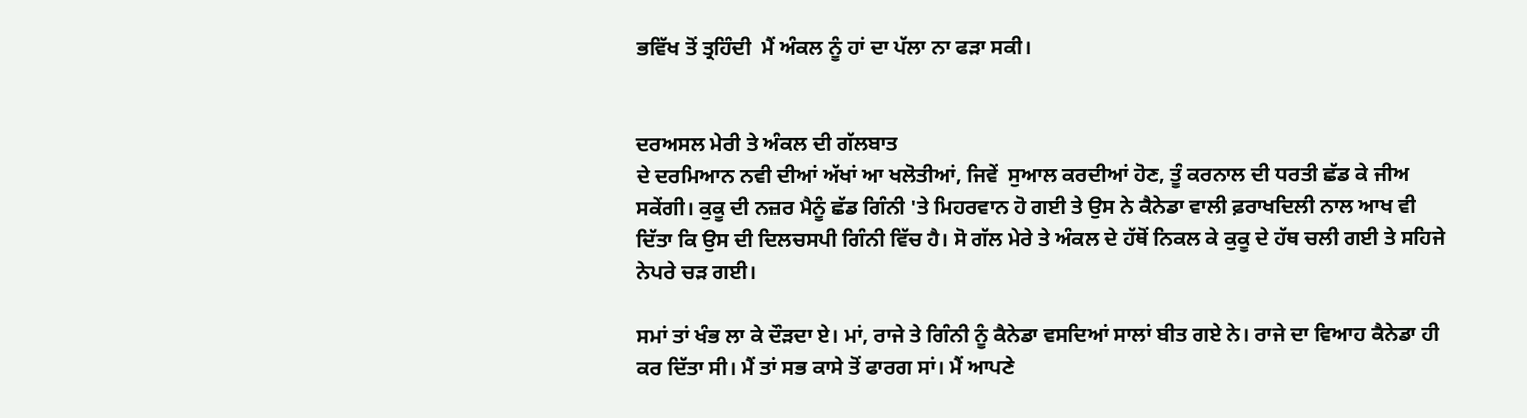ਭਵਿੱਖ ਤੋਂ ਤ੍ਰਹਿੰਦੀ  ਮੈਂ ਅੰਕਲ ਨੂੰ ਹਾਂ ਦਾ ਪੱਲਾ ਨਾ ਫੜਾ ਸਕੀ।


ਦਰਅਸਲ ਮੇਰੀ ਤੇ ਅੰਕਲ ਦੀ ਗੱਲਬਾਤ
ਦੇ ਦਰਮਿਆਨ ਨਵੀ ਦੀਆਂ ਅੱਖਾਂ ਆ ਖਲੋਤੀਆਂ, ਜਿਵੇਂ  ਸੁਆਲ ਕਰਦੀਆਂ ਹੋਣ, ਤੂੰ ਕਰਨਾਲ ਦੀ ਧਰਤੀ ਛੱਡ ਕੇ ਜੀਅ ਸਕੇਂਗੀ। ਕੁਕੂ ਦੀ ਨਜ਼ਰ ਮੈਨੂੰ ਛੱਡ ਗਿੰਨੀ 'ਤੇ ਮਿਹਰਵਾਨ ਹੋ ਗਈ ਤੇ ਉਸ ਨੇ ਕੈਨੇਡਾ ਵਾਲੀ ਫ਼ਰਾਖਦਿਲੀ ਨਾਲ ਆਖ ਵੀ ਦਿੱਤਾ ਕਿ ਉਸ ਦੀ ਦਿਲਚਸਪੀ ਗਿੰਨੀ ਵਿੱਚ ਹੈ। ਸੋ ਗੱਲ ਮੇਰੇ ਤੇ ਅੰਕਲ ਦੇ ਹੱਥੋਂ ਨਿਕਲ ਕੇ ਕੁਕੂ ਦੇ ਹੱਥ ਚਲੀ ਗਈ ਤੇ ਸਹਿਜੇ ਨੇਪਰੇ ਚੜ ਗਈ।

ਸਮਾਂ ਤਾਂ ਖੰਭ ਲਾ ਕੇ ਦੌੜਦਾ ਏ। ਮਾਂ, ਰਾਜੇ ਤੇ ਗਿੰਨੀ ਨੂੰ ਕੈਨੇਡਾ ਵਸਦਿਆਂ ਸਾਲਾਂ ਬੀਤ ਗਏ ਨੇ। ਰਾਜੇ ਦਾ ਵਿਆਹ ਕੈਨੇਡਾ ਹੀ ਕਰ ਦਿੱਤਾ ਸੀ। ਮੈਂ ਤਾਂ ਸਭ ਕਾਸੇ ਤੋਂ ਫਾਰਗ ਸਾਂ। ਮੈਂ ਆਪਣੇ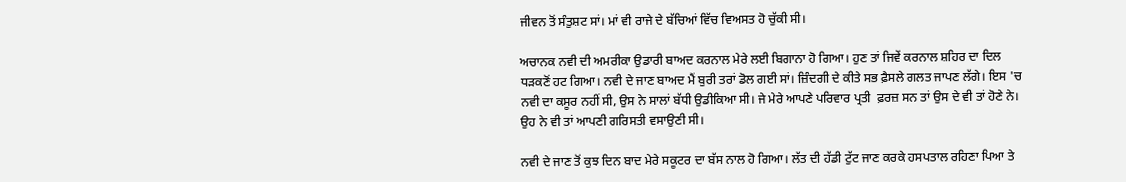ਜੀਵਨ ਤੋਂ ਸੰਤੁਸ਼ਟ ਸਾਂ। ਮਾਂ ਵੀ ਰਾਜੇ ਦੇ ਬੱਚਿਆਂ ਵਿੱਚ ਵਿਅਸਤ ਹੋ ਚੁੱਕੀ ਸੀ।

ਅਚਾਨਕ ਨਵੀ ਦੀ ਅਮਰੀਕਾ ਉਡਾਰੀ ਬਾਅਦ ਕਰਨਾਲ ਮੇਰੇ ਲਈ ਬਿਗਾਨਾ ਹੋ ਗਿਆ। ਹੁਣ ਤਾਂ ਜਿਵੇਂ ਕਰਨਾਲ ਸ਼ਹਿਰ ਦਾ ਦਿਲ ਧੜਕਣੋਂ ਹਟ ਗਿਆ। ਨਵੀ ਦੇ ਜਾਣ ਬਾਅਦ ਮੈਂ ਬੁਰੀ ਤਰਾਂ ਡੋਲ ਗਈ ਸਾਂ। ਜ਼ਿੰਦਗੀ ਦੇ ਕੀਤੇ ਸਭ ਫ਼ੈਸਲੇ ਗਲਤ ਜਾਪਣ ਲੱਗੇ। ਇਸ 'ਚ ਨਵੀ ਦਾ ਕਸੂਰ ਨਹੀਂ ਸੀ, ਉਸ ਨੇ ਸਾਲਾਂ ਬੱਧੀ ਉਡੀਕਿਆ ਸੀ। ਜੇ ਮੇਰੇ ਆਪਣੇ ਪਰਿਵਾਰ ਪ੍ਰਤੀ  ਫ਼ਰਜ਼ ਸਨ ਤਾਂ ਉਸ ਦੇ ਵੀ ਤਾਂ ਹੋਣੇ ਨੇ। ਉਹ ਨੇ ਵੀ ਤਾਂ ਆਪਣੀ ਗਰਿਸਤੀ ਵਸਾਉਣੀ ਸੀ।

ਨਵੀ ਦੇ ਜਾਣ ਤੋਂ ਕੁਝ ਦਿਨ ਬਾਦ ਮੇਰੇ ਸਕੂਟਰ ਦਾ ਬੱਸ ਨਾਲ ਹੋ ਗਿਆ। ਲੱਤ ਦੀ ਹੱਡੀ ਟੁੱਟ ਜਾਣ ਕਰਕੇ ਹਸਪਤਾਲ ਰਹਿਣਾ ਪਿਆ ਤੇ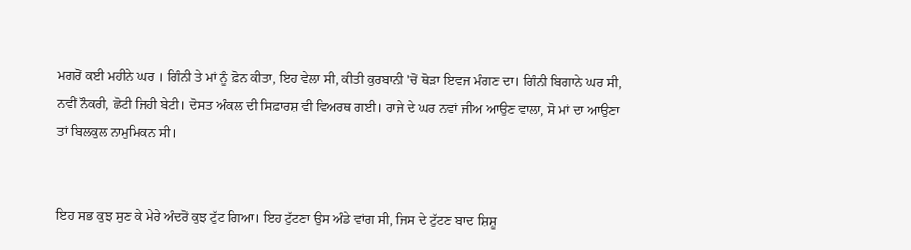ਮਗਰੋਂ ਕਈ ਮਹੀਨੇ ਘਰ । ਗਿੰਨੀ ਤੇ ਮਾਂ ਨੂੰ ਫ਼ੋਨ ਕੀਤਾ, ਇਹ ਵੇਲਾ ਸੀ, ਕੀਤੀ ਕੁਰਬਾਨੀ 'ਚੋਂ ਥੋੜਾ ਇਵਜ ਮੰਗਣ ਦਾ। ਗਿੰਨੀ ਬਿਗਾਨੇ ਘਰ ਸੀ, ਨਵੀਂ ਨੌਕਰੀ, ਛੋਟੀ ਜਿਹੀ ਬੇਟੀ। ਦੋਸਤ ਅੰਕਲ ਦੀ ਸਿਫ਼ਾਰਸ਼ ਵੀ ਵਿਅਰਥ ਗਈ। ਰਾਜੇ ਦੇ ਘਰ ਨਵਾਂ ਜੀਅ ਆਉਣ ਵਾਲਾ, ਸੋ ਮਾਂ ਦਾ ਆਉਣਾ ਤਾਂ ਬਿਲਕੁਲ ਨਾਮੁਮਿਕਨ ਸੀ।


ਇਹ ਸਭ ਕੁਝ ਸੁਣ ਕੇ ਮੇਰੇ ਅੰਦਰੋਂ ਕੁਝ ਟੁੱਟ ਗਿਆ। ਇਹ ਟੁੱਟਣਾ ਉਸ ਅੰਡੇ ਵਾਂਗ ਸੀ, ਜਿਸ ਦੇ ਟੁੱਟਣ ਬਾਦ ਸ਼ਿਸ਼ੂ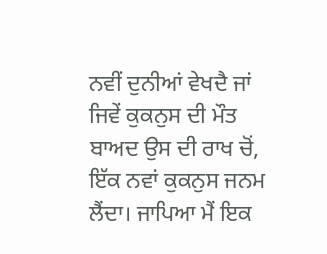ਨਵੀਂ ਦੁਨੀਆਂ ਵੇਖਦੈ ਜਾਂ ਜਿਵੇਂ ਕੁਕਨੁਸ ਦੀ ਮੌਤ ਬਾਅਦ ਉਸ ਦੀ ਰਾਖ ਚੋਂ, ਇੱਕ ਨਵਾਂ ਕੁਕਨੁਸ ਜਨਮ ਲੈਂਦਾ। ਜਾਪਿਆ ਮੈਂ ਇਕ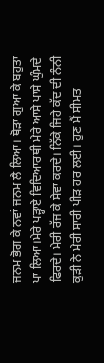ਜਨਮ ਭੋਗ ਕੇ ਨਵਾਂ ਜਨਮ ਲੈ ਲਿਆ। ਥੋੜਾ ਗੁਆ ਕੇ ਬਹੁਤਾ ਪਾ ਲਿਆ।ਮੇਰੇ ਪੜ੍ਹਾਏ ਵਿਦਿਆਰਥੀ ਮੇਰੇ ਆਸੇ ਪਾਸੇ ਘੁੰਮਦੇ ਫਿਰਦੇ। ਮੇਰੀ ਰੱਜ ਕੇ ਸੇਵਾ ਕਰਦੇ। ਨਿੱਕੇ ਜਿਹੇ ਕੱਦ ਦੀ ਨੰਨੀ ਕੁੜੀ ਨੇ ਮੇਰੀ ਸਾਰੀ ਪੀੜ ਹਰ ਲਈ। ਹੁਣ ਮੈਂ ਸੀਮਤ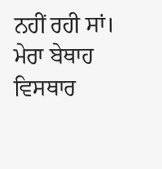ਨਹੀਂ ਰਹੀ ਸਾਂ। ਮੇਰਾ ਬੇਥਾਹ ਵਿਸਥਾਰ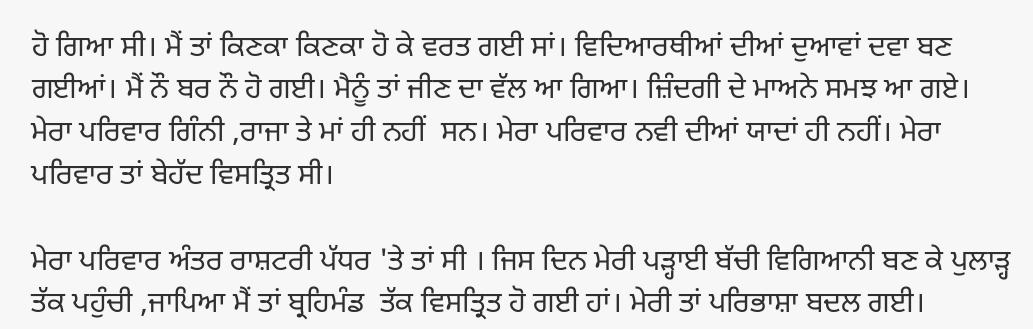ਹੋ ਗਿਆ ਸੀ। ਮੈਂ ਤਾਂ ਕਿਣਕਾ ਕਿਣਕਾ ਹੋ ਕੇ ਵਰਤ ਗਈ ਸਾਂ। ਵਿਦਿਆਰਥੀਆਂ ਦੀਆਂ ਦੁਆਵਾਂ ਦਵਾ ਬਣ ਗਈਆਂ। ਮੈਂ ਨੌ ਬਰ ਨੌ ਹੋ ਗਈ। ਮੈਨੂੰ ਤਾਂ ਜੀਣ ਦਾ ਵੱਲ ਆ ਗਿਆ। ਜ਼ਿੰਦਗੀ ਦੇ ਮਾਅਨੇ ਸਮਝ ਆ ਗਏ। ਮੇਰਾ ਪਰਿਵਾਰ ਗਿੰਨੀ ,ਰਾਜਾ ਤੇ ਮਾਂ ਹੀ ਨਹੀਂ  ਸਨ। ਮੇਰਾ ਪਰਿਵਾਰ ਨਵੀ ਦੀਆਂ ਯਾਦਾਂ ਹੀ ਨਹੀਂ। ਮੇਰਾ ਪਰਿਵਾਰ ਤਾਂ ਬੇਹੱਦ ਵਿਸਤ੍ਰਿਤ ਸੀ।

ਮੇਰਾ ਪਰਿਵਾਰ ਅੰਤਰ ਰਾਸ਼ਟਰੀ ਪੱਧਰ 'ਤੇ ਤਾਂ ਸੀ । ਜਿਸ ਦਿਨ ਮੇਰੀ ਪੜ੍ਹਾਈ ਬੱਚੀ ਵਿਗਿਆਨੀ ਬਣ ਕੇ ਪੁਲਾੜ੍ਹ ਤੱਕ ਪਹੁੰਚੀ ,ਜਾਪਿਆ ਮੈਂ ਤਾਂ ਬ੍ਰਹਿਮੰਡ  ਤੱਕ ਵਿਸਤ੍ਰਿਤ ਹੋ ਗਈ ਹਾਂ। ਮੇਰੀ ਤਾਂ ਪਰਿਭਾਸ਼ਾ ਬਦਲ ਗਈ।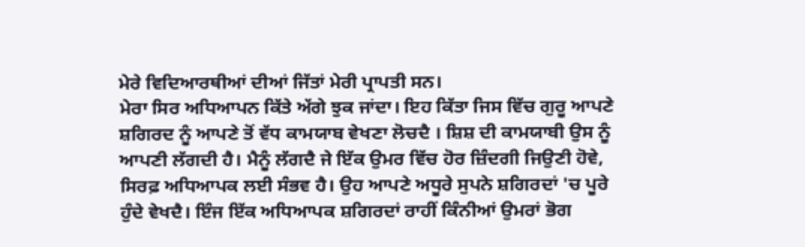ਮੇਰੇ ਵਿਦਿਆਰਥੀਆਂ ਦੀਆਂ ਜਿੱਤਾਂ ਮੇਰੀ ਪ੍ਰਾਪਤੀ ਸਨ।
ਮੇਰਾ ਸਿਰ ਅਧਿਆਪਨ ਕਿੱਤੇ ਅੱਗੇ ਝੁਕ ਜਾਂਦਾ। ਇਹ ਕਿੱਤਾ ਜਿਸ ਵਿੱਚ ਗੁਰੂ ਆਪਣੇ ਸ਼ਗਿਰਦ ਨੂੰ ਆਪਣੇ ਤੋਂ ਵੱਧ ਕਾਮਯਾਬ ਵੇਖਣਾ ਲੋਚਦੈ । ਸ਼ਿਸ਼ ਦੀ ਕਾਮਯਾਬੀ ਉਸ ਨੂੰ ਆਪਣੀ ਲੱਗਦੀ ਹੈ। ਮੈਨੂੰ ਲੱਗਦੈ ਜੇ ਇੱਕ ਉਮਰ ਵਿੱਚ ਹੋਰ ਜ਼ਿੰਦਗੀ ਜਿਉਣੀ ਹੋਵੇ, ਸਿਰਫ਼ ਅਧਿਆਪਕ ਲਈ ਸੰਭਵ ਹੈ। ਉਹ ਆਪਣੇ ਅਧੂਰੇ ਸੁਪਨੇ ਸ਼ਗਿਰਦਾਂ 'ਚ ਪੂਰੇ ਹੁੰਦੇ ਵੇਖਦੈ। ਇੰਜ ਇੱਕ ਅਧਿਆਪਕ ਸ਼ਗਿਰਦਾਂ ਰਾਹੀਂ ਕਿੰਨੀਆਂ ਉਮਰਾਂ ਭੋਗ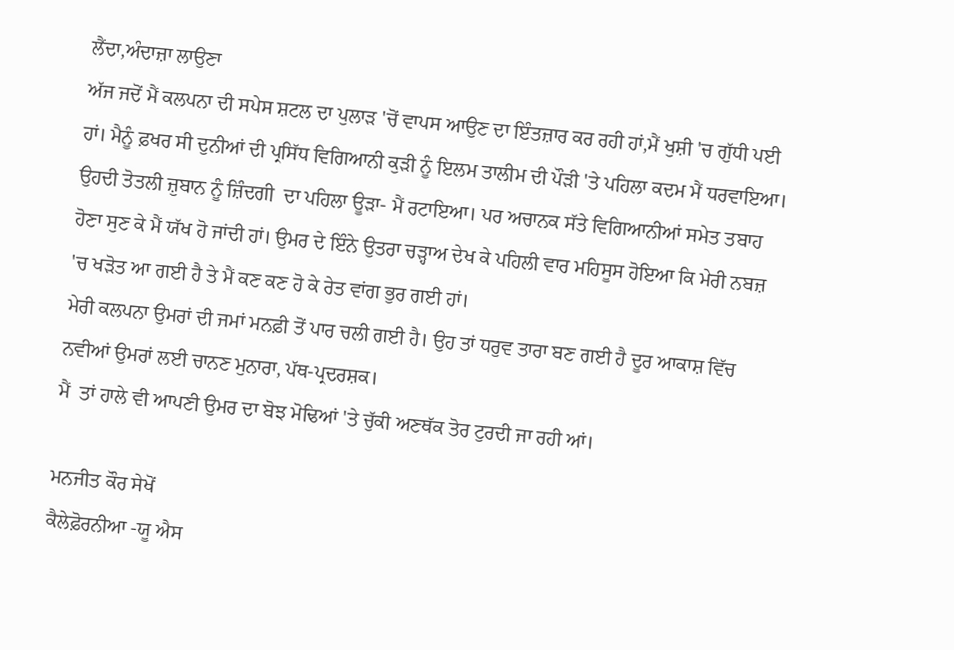ਲੈਂਦਾ,ਅੰਦਾਜ਼ਾ ਲਾਉਣਾ
ਅੱਜ ਜਦੋਂ ਮੈਂ ਕਲਪਨਾ ਦੀ ਸਪੇਸ ਸ਼ਟਲ ਦਾ ਪੁਲਾੜ 'ਚੋਂ ਵਾਪਸ ਆਉਣ ਦਾ ਇੰਤਜ਼ਾਰ ਕਰ ਰਹੀ ਹਾਂ,ਮੈਂ ਖੁਸ਼ੀ 'ਚ ਗੁੱਧੀ ਪਈ ਹਾਂ। ਮੈਨੂੰ ਫ਼ਖਰ ਸੀ ਦੁਨੀਆਂ ਦੀ ਪ੍ਰਸਿੱਧ ਵਿਗਿਆਨੀ ਕੁੜੀ ਨੂੰ ਇਲਮ ਤਾਲੀਮ ਦੀ ਪੌੜੀ 'ਤੇ ਪਹਿਲਾ ਕਦਮ ਮੈਂ ਧਰਵਾਇਆ। ਉਹਦੀ ਤੋਤਲੀ ਜ਼ੁਬਾਨ ਨੂੰ ਜ਼ਿੰਦਗੀ  ਦਾ ਪਹਿਲਾ ਊੜਾ- ਮੈਂ ਰਟਾਇਆ। ਪਰ ਅਚਾਨਕ ਸੱਤੇ ਵਿਗਿਆਨੀਆਂ ਸਮੇਤ ਤਬਾਹ ਹੋਣਾ ਸੁਣ ਕੇ ਮੈਂ ਯੱਖ ਹੋ ਜਾਂਦੀ ਹਾਂ। ਉਮਰ ਦੇ ਇੰਨੇ ਉਤਰਾ ਚੜ੍ਹਾਅ ਦੇਖ ਕੇ ਪਹਿਲੀ ਵਾਰ ਮਹਿਸੂਸ ਹੋਇਆ ਕਿ ਮੇਰੀ ਨਬਜ਼ 'ਚ ਖੜੋਤ ਆ ਗਈ ਹੈ ਤੇ ਮੈਂ ਕਣ ਕਣ ਹੋ ਕੇ ਰੇਤ ਵਾਂਗ ਭੁਰ ਗਈ ਹਾਂ।
ਮੇਰੀ ਕਲਪਨਾ ਉਮਰਾਂ ਦੀ ਜਮਾਂ ਮਨਫ਼ੀ ਤੋਂ ਪਾਰ ਚਲੀ ਗਈ ਹੈ। ਉਹ ਤਾਂ ਧਰੁਵ ਤਾਰਾ ਬਣ ਗਈ ਹੈ ਦੂਰ ਆਕਾਸ਼ ਵਿੱਚ ਨਵੀਆਂ ਉਮਰਾਂ ਲਈ ਚਾਨਣ ਮੁਨਾਰਾ, ਪੱਥ-ਪ੍ਰਦਰਸ਼ਕ।
ਮੈਂ  ਤਾਂ ਹਾਲੇ ਵੀ ਆਪਣੀ ਉਮਰ ਦਾ ਬੋਝ ਮੋਢਿਆਂ 'ਤੇ ਚੁੱਕੀ ਅਣਥੱਕ ਤੋਰ ਟੁਰਦੀ ਜਾ ਰਹੀ ਆਂ।

ਮਨਜੀਤ ਕੌਰ ਸੇਖੋਂ
ਕੈਲੇਫ਼ੋਰਨੀਆ -ਯੂ ਐਸ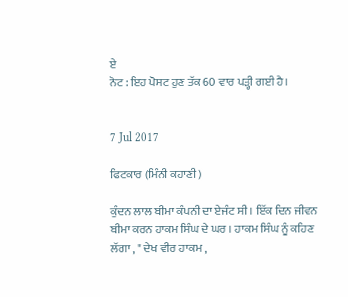ਏ
ਨੋਟ : ਇਹ ਪੋਸਟ ਹੁਣ ਤੱਕ 60 ਵਾਰ ਪੜ੍ਹੀ ਗਈ ਹੈ।


7 Jul 2017

ਫਿਟਕਾਰ (ਮਿੰਨੀ ਕਹਾਣੀ )

ਕੁੰਦਨ ਲਾਲ ਬੀਮਾ ਕੰਪਨੀ ਦਾ ਏਜੰਟ ਸੀ । ਇੱਕ ਦਿਨ ਜੀਵਨ ਬੀਮਾ ਕਰਨ ਹਾਕਮ ਸਿੰਘ ਦੇ ਘਰ । ਹਾਕਮ ਸਿੰਘ ਨੂੰ ਕਹਿਣ ਲੱਗਾ , " ਦੇਖ ਵੀਰ ਹਾਕਮ ,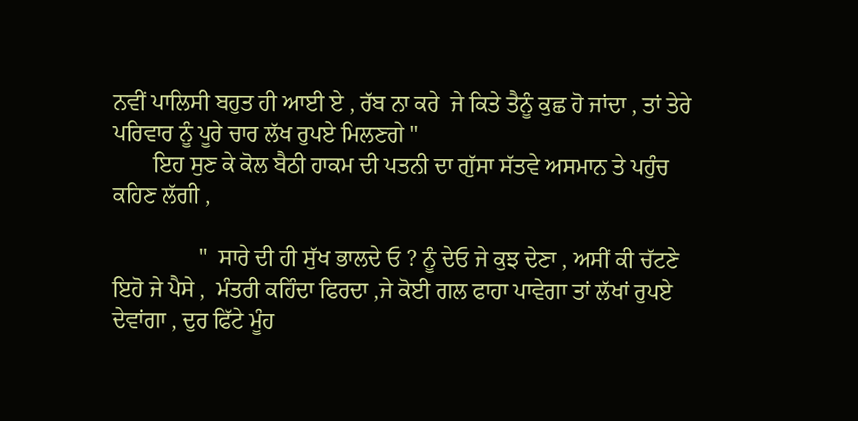ਨਵੀਂ ਪਾਲਿਸੀ ਬਹੁਤ ਹੀ ਆਈ ਏ , ਰੱਬ ਨਾ ਕਰੇ  ਜੇ ਕਿਤੇ ਤੈਨੂੰ ਕੁਛ ਹੋ ਜਾਂਦਾ , ਤਾਂ ਤੇਰੇ ਪਰਿਵਾਰ ਨੂੰ ਪੂਰੇ ਚਾਰ ਲੱਖ ਰੁਪਏ ਮਿਲਣਗੇ "
       ਇਹ ਸੁਣ ਕੇ ਕੋਲ ਬੈਠੀ ਹਾਕਮ ਦੀ ਪਤਨੀ ਦਾ ਗੁੱਸਾ ਸੱਤਵੇ ਅਸਮਾਨ ਤੇ ਪਹੁੰਚ ਕਹਿਣ ਲੱਗੀ ,

               "  ਸਾਰੇ ਦੀ ਹੀ ਸੁੱਖ ਭਾਲਦੇ ਓ ? ਨੂੰ ਦੇਓ ਜੇ ਕੁਝ ਦੇਣਾ , ਅਸੀਂ ਕੀ ਚੱਟਣੇ ਇਹੋ ਜੇ ਪੈਸੇ ,  ਮੰਤਰੀ ਕਹਿੰਦਾ ਫਿਰਦਾ ,ਜੇ ਕੋਈ ਗਲ ਫਾਹਾ ਪਾਵੇਗਾ ਤਾਂ ਲੱਖਾਂ ਰੁਪਏ ਦੇਵਾਂਗਾ , ਦੁਰ ਫਿੱਟੇ ਮੂੰਹ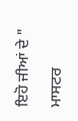ਇਹੋ ਜੀਆਂ ਦੇ "

ਮਾਸਟਰ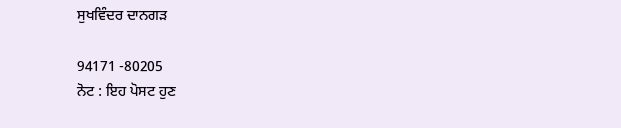ਸੁਖਵਿੰਦਰ ਦਾਨਗੜ

94171 -80205
ਨੋਟ : ਇਹ ਪੋਸਟ ਹੁਣ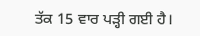ਤੱਕ 15 ਵਾਰ ਪੜ੍ਹੀ ਗਈ ਹੈ।